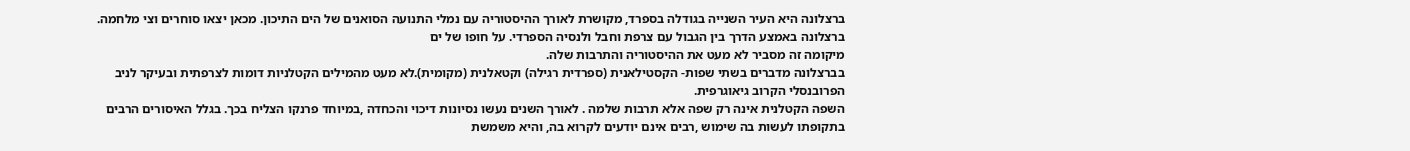ברצלונה היא העיר השנייה בגודלה בספרד, מקושרת לאורך ההיסטוריה עם נמלי התנועה הסואנים של הים התיכון. מכאן יצאו סוחרים וצי מלחמה.
ברצלונה באמצע הדרך בין הגבול עם צרפת וחבל ולנסיה הספרדי. על חופו של ים
מיקומה זה מסביר לא מעט את ההיסטוריה והתרבות שלה.
בברצלונה מדברים בשתי שפות- הקסטילאנית (ספרדית רגילה) וקטאלנית (מקומית).לא מעט מהמילים הקטלניות דומות לצרפתית ובעיקר לניב הפרובנסלי הקרוב גיאוגרפית.
השפה הקטלנית אינה רק שפה אלא תרבות שלמה . לאורך השנים נעשו נסיונות דיכוי והכחדה ,במיוחד פרנקו הצליח בכך. בגלל האיסורים הרבים בתקופתו לעשות בה שימוש ,רבים אינם יודעים לקרוא בה, והיא משמשת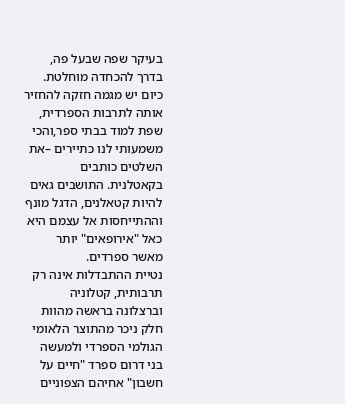בעיקר שפה שבעל פה, בדרך להכחדה מוחלטת. כיום יש מגמה חזקה להחזיר אותה לתרבות הספרדית, שפת למוד בבתי ספר,והכי משמעותי לנו כתיירים –את השלטים כותבים בקאטלנית. התושבים גאים להיות קטאלנים, הדגל מונף וההתייחסות אל עצמם היא כאל "אירופאים" יותר מאשר ספרדים.
נטיית ההתבדלות אינה רק תרבותית, קטלוניה וברצלונה בראשה מהוות חלק ניכר מהתוצר הלאומי הגולמי הספרדי ולמעשה בני דרום ספרד "חיים על חשבון" אחיהם הצפוניים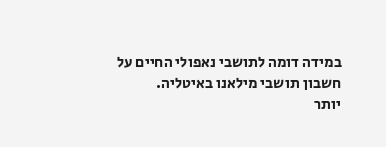במידה דומה לתושבי נאפולי החיים על חשבון תושבי מילאנו באיטליה.
יותר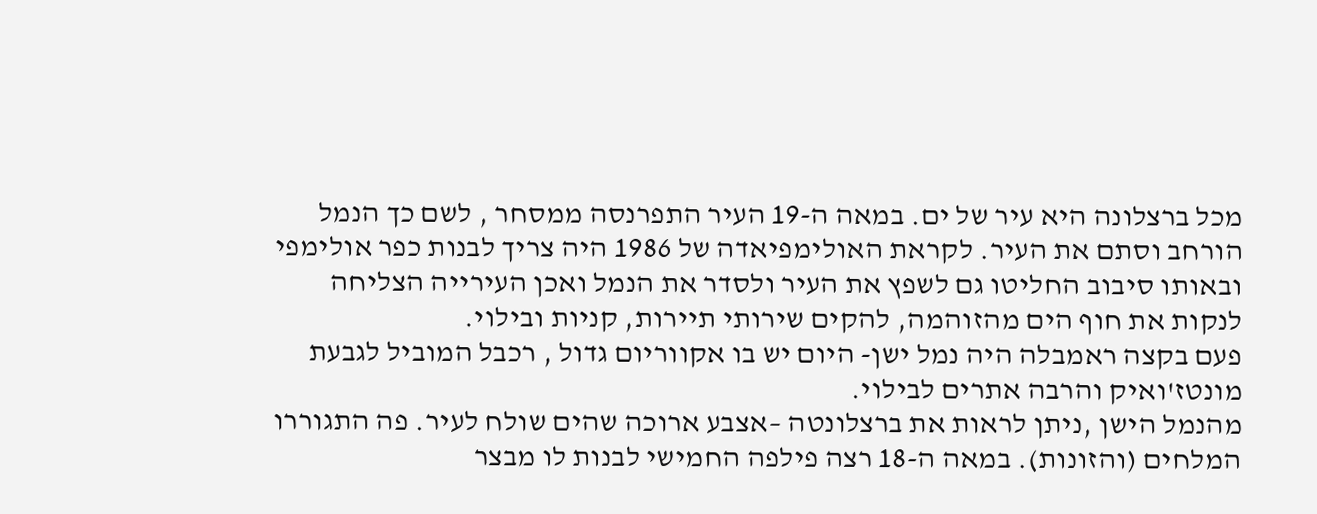מכל ברצלונה היא עיר של ים. במאה ה-19 העיר התפרנסה ממסחר , לשם כך הנמל הורחב וסתם את העיר. לקראת האולימפיאדה של 1986 היה צריך לבנות כפר אולימפי ובאותו סיבוב החליטו גם לשפץ את העיר ולסדר את הנמל ואכן העירייה הצליחה לנקות את חוף הים מהזוהמה, להקים שירותי תיירות, קניות ובילוי.
פעם בקצה ראמבלה היה נמל ישן- היום יש בו אקווריום גדול , רכבל המוביל לגבעת מונטז'ואיק והרבה אתרים לבילוי.
מהנמל הישן ,ניתן לראות את ברצלונטה –אצבע ארוכה שהים שולח לעיר. פה התגוררו המלחים (והזונות). במאה ה-18 רצה פילפה החמישי לבנות לו מבצר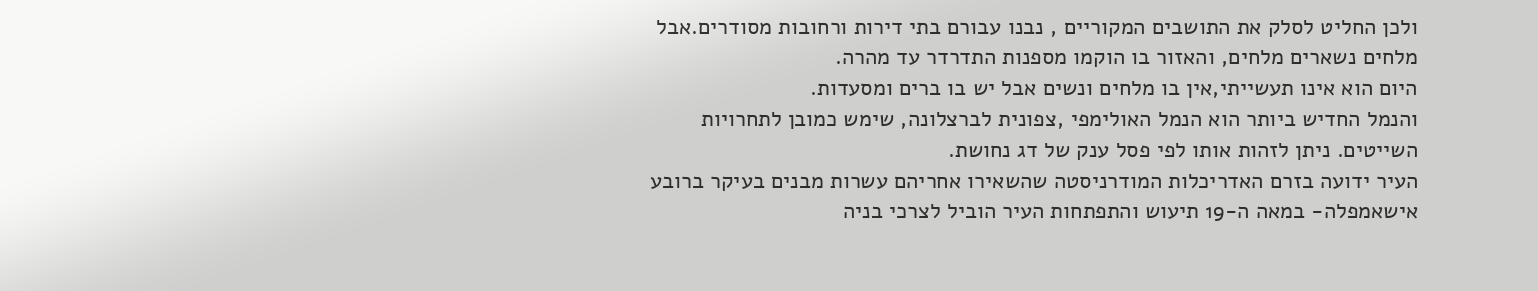ולכן החליט לסלק את התושבים המקוריים , נבנו עבורם בתי דירות ורחובות מסודרים.אבל מלחים נשארים מלחים, והאזור בו הוקמו מספנות התדרדר עד מהרה.
היום הוא אינו תעשייתי,אין בו מלחים ונשים אבל יש בו ברים ומסעדות.
והנמל החדיש ביותר הוא הנמל האולימפי ,צפונית לברצלונה, שימש כמובן לתחרויות השייטים. ניתן לזהות אותו לפי פסל ענק של דג נחושת.
העיר ידועה בזרם האדריכלות המודרניסטה שהשאירו אחריהם עשרות מבנים בעיקר ברובע אישאמפלה- במאה ה-19 תיעוש והתפתחות העיר הוביל לצרכי בניה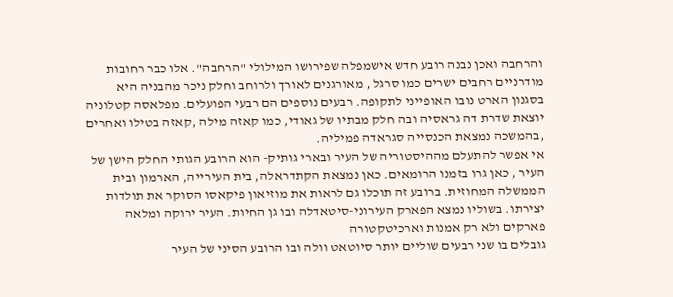והרחבה ואכן נבנה רובע חדש אישמפלה שפירושו המילולי "הרחבה". אלו כבר רחובות מודרניים רחבים ישרים כמו סרגל , מאורגנים לאורך ולרוחב וחלק ניכר מהבניה היא בסגנון הארט נובו האופייני לתקופה. רבעים נוספים הם רבעי הפועלים. מפלאסה קטלוניה יוצאת שדרת דה גראסיה ובה חלק מבתיו של גאודי, כמו קאזה מילה ,קאזה בטילו ואחרים ,בהמשכה נמצאת הכנסייה סגראדה פמיליה.
אי אפשר להתעלם מההיסטוריה של העיר ובארי גותיק- הוא הרובע הגותי החלק הישן של העיר , כאן גרו בזמנו הרומאים. כאן נמצאת הקתדראלה, בית העירייה, הארמון ובית הממשלה המחוזית. ברובע זה תוכלו גם לראות את מוזיאון פיקאסו הסוקר את תולדות יצירתו. בשוליו נמצא הפארק העירוני-סיטאדלה ובו גן החיות. העיר ירוקה ומלאה פארקים ולא רק אמנות וארכיטקטורה
גובלים בו שני רבעים שוליים יותר סיוטאט וולה ובו הרובע הסיני של העיר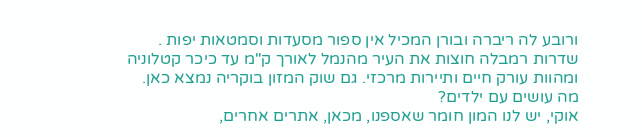ורובע לה ריברה ובורן המכיל אין ספור מסעדות וסמטאות יפות .
שדרות רמבלה חוצות את העיר מהנמל לאורך ק"מ עד כיכר קטלוניה ומהוות עורק חיים ותיירות מרכזי. גם שוק המזון בוקריה נמצא כאן.
מה עושים עם ילדים?
אוקי, יש לנו המון חומר שאספנו, מכאן, אתרים אחרים,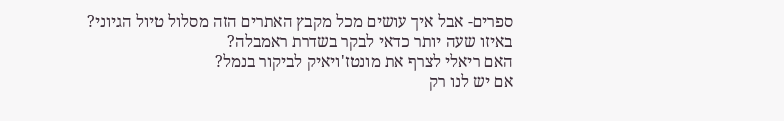ספרים- אבל איך עושים מכל מקבץ האתרים הזה מסלול טיול הגיוני?
באיזו שעה יותר כדאי לבקר בשדרת ראמבלה?
האם ריאלי לצרף את מונטז'ויאיק לביקור בנמל?
אם יש לנו רק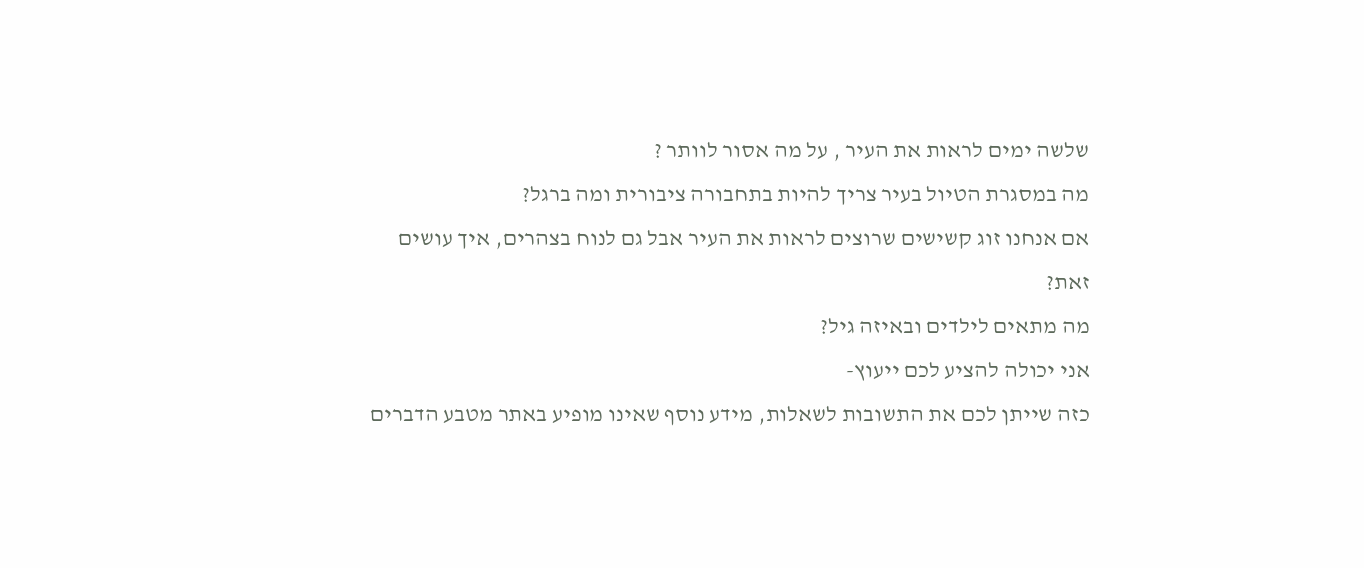שלשה ימים לראות את העיר , על מה אסור לוותר ?
מה במסגרת הטיול בעיר צריך להיות בתחבורה ציבורית ומה ברגל?
אם אנחנו זוג קשישים שרוצים לראות את העיר אבל גם לנוח בצהרים, איך עושים זאת?
מה מתאים לילדים ובאיזה גיל?
אני יכולה להציע לכם ייעוץ-
כזה שייתן לכם את התשובות לשאלות, מידע נוסף שאינו מופיע באתר מטבע הדברים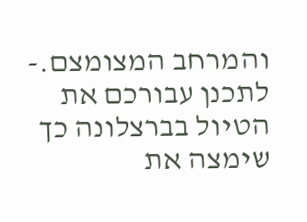והמרחב המצומצם.- לתכנן עבורכם את הטיול בברצלונה כך שימצה את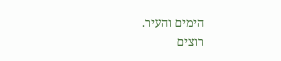הימים והעיר.
רוצים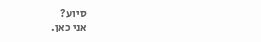סיוע?
אני כאן.